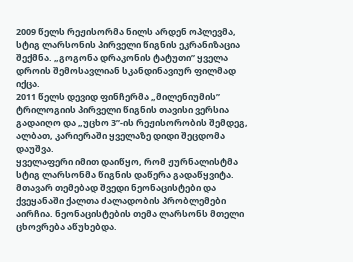2009 წელს რეჟისორმა ნილს არდენ ოპლევმა, სტიგ ლარსონის პირველი წიგნის ეკრანიზაცია შექმნა. „გოგონა დრაკონის ტატუთი” ყველა დროის შემოსავლიან სკანდინავიურ ფილმად იქცა.
2011 წელს დევიდ ფინჩერმა „მილენიუმის” ტრილოგიის პირველი წიგნის თავისი ვერსია გადაიღო და „უცხო 3”-ის რეჟისორობის შემდეგ, ალბათ, კარიერაში ყველაზე დიდი შეცდომა დაუშვა.
ყველაფერი იმით დაიწყო, რომ ჟურნალისტმა სტიგ ლარსონმა წიგნის დაწერა გადაწყვიტა. მთავარ თემებად შვედი ნეონაცისტები და ქვეყანაში ქალთა ძალადობის პრობლემები აირჩია. ნეონაცისტების თემა ლარსონს მთელი ცხოვრება აწუხებდა.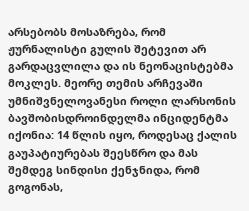არსებობს მოსაზრება, რომ ჟურნალისტი გულის შეტევით არ გარდაცვლილა და ის ნეონაცისტებმა მოკლეს. მეორე თემის არჩევაში უმნიშვნელოვანესი როლი ლარსონის ბავშობისდროინდელმა ინციდენტმა იქონია: 14 წლის იყო, როდესაც ქალის გაუპატიურებას შეესწრო და მას შემდეგ სინდისი ქენჯნიდა, რომ გოგონას,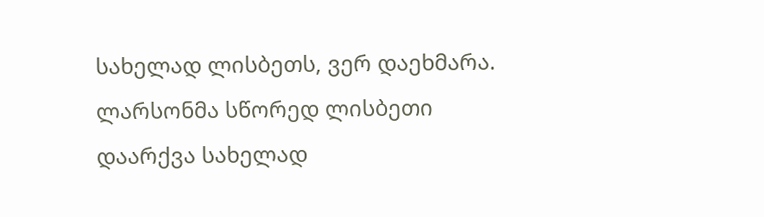სახელად ლისბეთს, ვერ დაეხმარა. ლარსონმა სწორედ ლისბეთი დაარქვა სახელად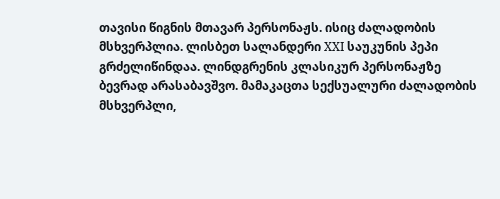თავისი წიგნის მთავარ პერსონაჟს. ისიც ძალადობის მსხვერპლია. ლისბეთ სალანდერი XXI საუკუნის პეპი გრძელიწინდაა. ლინდგრენის კლასიკურ პერსონაჟზე ბევრად არასაბავშვო. მამაკაცთა სექსუალური ძალადობის მსხვერპლი,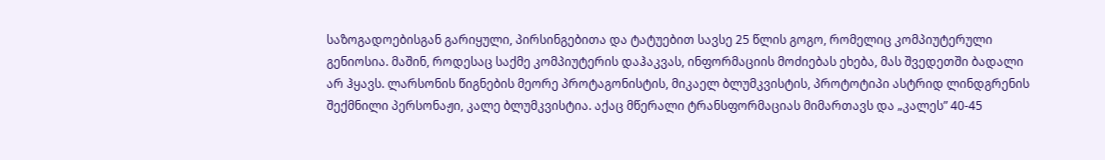საზოგადოებისგან გარიყული, პირსინგებითა და ტატუებით სავსე 25 წლის გოგო, რომელიც კომპიუტერული გენიოსია. მაშინ, როდესაც საქმე კომპიუტერის დაჰაკვას, ინფორმაციის მოძიებას ეხება, მას შვედეთში ბადალი არ ჰყავს. ლარსონის წიგნების მეორე პროტაგონისტის, მიკაელ ბლუმკვისტის, პროტოტიპი ასტრიდ ლინდგრენის შექმნილი პერსონაჟი, კალე ბლუმკვისტია. აქაც მწერალი ტრანსფორმაციას მიმართავს და „კალეს” 40-45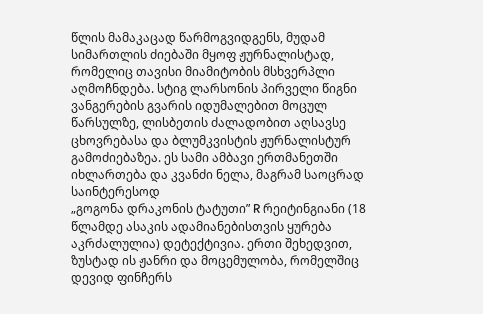წლის მამაკაცად წარმოგვიდგენს, მუდამ სიმართლის ძიებაში მყოფ ჟურნალისტად, რომელიც თავისი მიამიტობის მსხვერპლი აღმოჩნდება. სტიგ ლარსონის პირველი წიგნი ვანგერების გვარის იდუმალებით მოცულ წარსულზე, ლისბეთის ძალადობით აღსავსე ცხოვრებასა და ბლუმკვისტის ჟურნალისტურ გამოძიებაზეა. ეს სამი ამბავი ერთმანეთში იხლართება და კვანძი ნელა, მაგრამ საოცრად საინტერესოდ
„გოგონა დრაკონის ტატუთი” R რეიტინგიანი (18 წლამდე ასაკის ადამიანებისთვის ყურება აკრძალულია) დეტექტივია. ერთი შეხედვით, ზუსტად ის ჟანრი და მოცემულობა, რომელშიც დევიდ ფინჩერს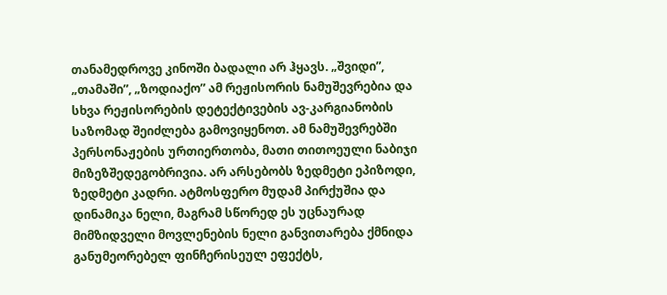თანამედროვე კინოში ბადალი არ ჰყავს. „შვიდი”, „თამაში”, „ზოდიაქო” ამ რეჟისორის ნამუშევრებია და სხვა რეჟისორების დეტექტივების ავ-კარგიანობის საზომად შეიძლება გამოვიყენოთ. ამ ნამუშევრებში პერსონაჟების ურთიერთობა, მათი თითოეული ნაბიჯი მიზეზშედეგობრივია. არ არსებობს ზედმეტი ეპიზოდი, ზედმეტი კადრი. ატმოსფერო მუდამ პირქუშია და დინამიკა ნელი, მაგრამ სწორედ ეს უცნაურად მიმზიდველი მოვლენების ნელი განვითარება ქმნიდა განუმეორებელ ფინჩერისეულ ეფექტს,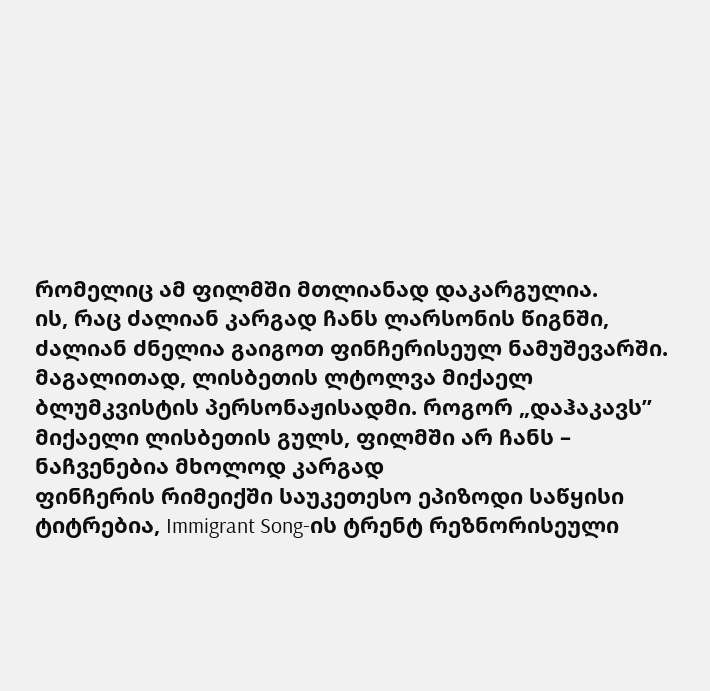რომელიც ამ ფილმში მთლიანად დაკარგულია.
ის, რაც ძალიან კარგად ჩანს ლარსონის წიგნში, ძალიან ძნელია გაიგოთ ფინჩერისეულ ნამუშევარში. მაგალითად, ლისბეთის ლტოლვა მიქაელ ბლუმკვისტის პერსონაჟისადმი. როგორ „დაჰაკავს” მიქაელი ლისბეთის გულს, ფილმში არ ჩანს – ნაჩვენებია მხოლოდ კარგად
ფინჩერის რიმეიქში საუკეთესო ეპიზოდი საწყისი ტიტრებია, Immigrant Song-ის ტრენტ რეზნორისეული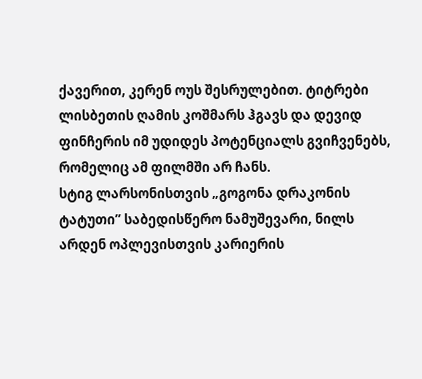ქავერით, კერენ ოუს შესრულებით. ტიტრები ლისბეთის ღამის კოშმარს ჰგავს და დევიდ ფინჩერის იმ უდიდეს პოტენციალს გვიჩვენებს, რომელიც ამ ფილმში არ ჩანს.
სტიგ ლარსონისთვის „გოგონა დრაკონის ტატუთი” საბედისწერო ნამუშევარი, ნილს არდენ ოპლევისთვის კარიერის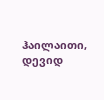ჰაილაითი, დევიდ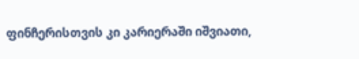ფინჩერისთვის კი კარიერაში იშვიათი,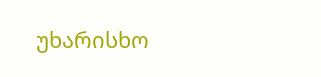უხარისხო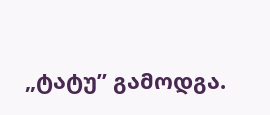„ტატუ” გამოდგა.